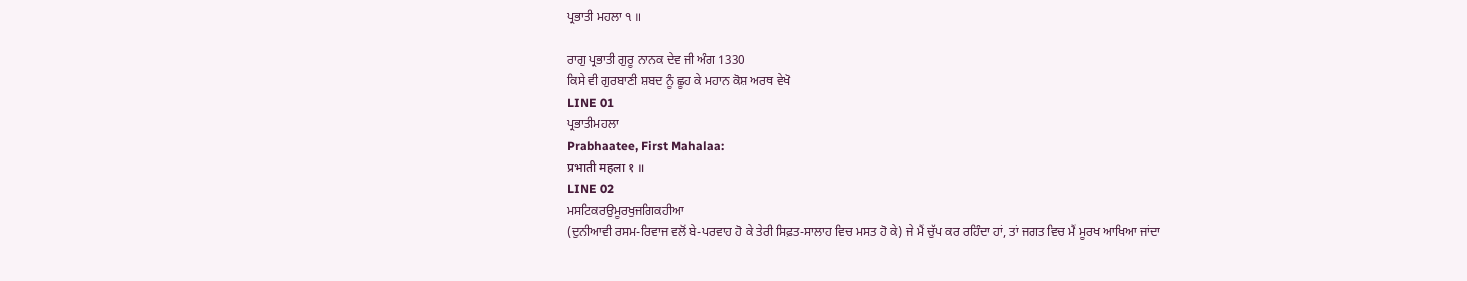ਪ੍ਰਭਾਤੀ ਮਹਲਾ ੧ ॥

ਰਾਗੁ ਪ੍ਰਭਾਤੀ ਗੁਰੂ ਨਾਨਕ ਦੇਵ ਜੀ ਅੰਗ 1330
ਕਿਸੇ ਵੀ ਗੁਰਬਾਣੀ ਸ਼ਬਦ ਨੂੰ ਛੂਹ ਕੇ ਮਹਾਨ ਕੋਸ਼ ਅਰਥ ਵੇਖੋ
LINE 01
ਪ੍ਰਭਾਤੀਮਹਲਾ
Prabhaatee, First Mahalaa:
प्रभाती महला १ ॥
LINE 02
ਮਸਟਿਕਰਉਮੂਰਖੁਜਗਿਕਹੀਆ
(ਦੁਨੀਆਵੀ ਰਸਮ-ਰਿਵਾਜ ਵਲੋਂ ਬੇ-ਪਰਵਾਹ ਹੋ ਕੇ ਤੇਰੀ ਸਿਫ਼ਤ-ਸਾਲਾਹ ਵਿਚ ਮਸਤ ਹੋ ਕੇ) ਜੇ ਮੈਂ ਚੁੱਪ ਕਰ ਰਹਿੰਦਾ ਹਾਂ, ਤਾਂ ਜਗਤ ਵਿਚ ਮੈਂ ਮੂਰਖ ਆਖਿਆ ਜਾਂਦਾ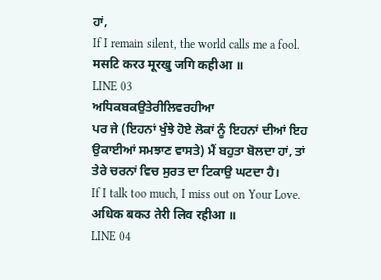ਹਾਂ,
If I remain silent, the world calls me a fool.
मसटि करउ मूरखु जगि कहीआ ॥
LINE 03
ਅਧਿਕਬਕਉਤੇਰੀਲਿਵਰਹੀਆ
ਪਰ ਜੇ (ਇਹਨਾਂ ਖੁੰਝੇ ਹੋਏ ਲੋਕਾਂ ਨੂੰ ਇਹਨਾਂ ਦੀਆਂ ਇਹ ਉਕਾਈਆਂ ਸਮਝਾਣ ਵਾਸਤੇ) ਮੈਂ ਬਹੁਤਾ ਬੋਲਦਾ ਹਾਂ, ਤਾਂ ਤੇਰੇ ਚਰਨਾਂ ਵਿਚ ਸੁਰਤ ਦਾ ਟਿਕਾਉ ਘਟਦਾ ਹੈ।
If I talk too much, I miss out on Your Love.
अधिक बकउ तेरी लिव रहीआ ॥
LINE 04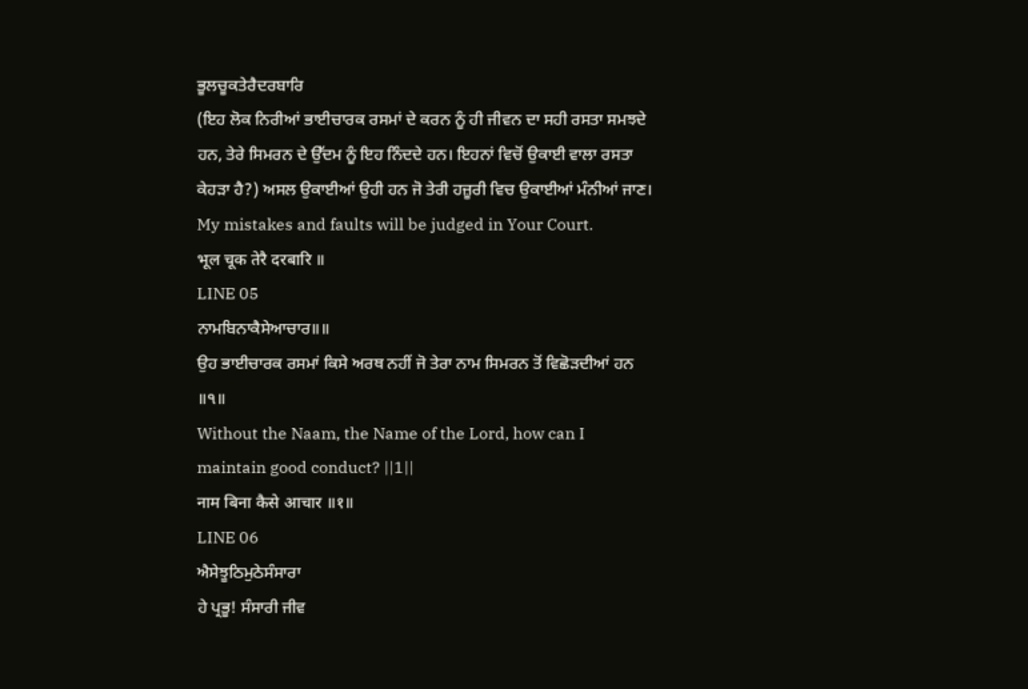ਭੂਲਚੂਕਤੇਰੈਦਰਬਾਰਿ
(ਇਹ ਲੋਕ ਨਿਰੀਆਂ ਭਾਈਚਾਰਕ ਰਸਮਾਂ ਦੇ ਕਰਨ ਨੂੰ ਹੀ ਜੀਵਨ ਦਾ ਸਹੀ ਰਸਤਾ ਸਮਝਦੇ ਹਨ, ਤੇਰੇ ਸਿਮਰਨ ਦੇ ਉੱਦਮ ਨੂੰ ਇਹ ਨਿੰਦਦੇ ਹਨ। ਇਹਨਾਂ ਵਿਚੋਂ ਉਕਾਈ ਵਾਲਾ ਰਸਤਾ ਕੇਹੜਾ ਹੈ?) ਅਸਲ ਉਕਾਈਆਂ ਉਹੀ ਹਨ ਜੋ ਤੇਰੀ ਹਜ਼ੂਰੀ ਵਿਚ ਉਕਾਈਆਂ ਮੰਨੀਆਂ ਜਾਣ।
My mistakes and faults will be judged in Your Court.
भूल चूक तेरै दरबारि ॥
LINE 05
ਨਾਮਬਿਨਾਕੈਸੇਆਚਾਰ॥॥
ਉਹ ਭਾਈਚਾਰਕ ਰਸਮਾਂ ਕਿਸੇ ਅਰਥ ਨਹੀਂ ਜੋ ਤੇਰਾ ਨਾਮ ਸਿਮਰਨ ਤੋਂ ਵਿਛੋੜਦੀਆਂ ਹਨ ॥੧॥
Without the Naam, the Name of the Lord, how can I maintain good conduct? ||1||
नाम बिना कैसे आचार ॥१॥
LINE 06
ਐਸੇਝੂਠਿਮੁਠੇਸੰਸਾਰਾ
ਹੇ ਪ੍ਰਭੂ! ਸੰਸਾਰੀ ਜੀਵ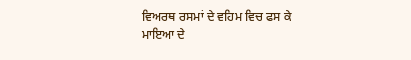ਵਿਅਰਥ ਰਸਮਾਂ ਦੇ ਵਹਿਮ ਵਿਚ ਫਸ ਕੇ ਮਾਇਆ ਦੇ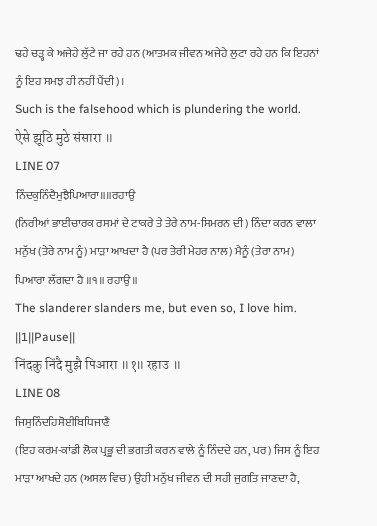ਢਹੇ ਚੜ੍ਹ ਕੇ ਅਜੇਹੇ ਲੁੱਟੇ ਜਾ ਰਹੇ ਹਨ (ਆਤਮਕ ਜੀਵਨ ਅਜੇਹੇ ਲੁਟਾ ਰਹੇ ਹਨ ਕਿ ਇਹਨਾਂ ਨੂੰ ਇਹ ਸਮਝ ਹੀ ਨਹੀਂ ਪੈਂਦੀ)।
Such is the falsehood which is plundering the world.
ऐसे झूठि मुठे संसारा ॥
LINE 07
ਨਿੰਦਕੁਨਿੰਦੈਮੁਝੈਪਿਆਰਾ॥॥ਰਹਾਉ
(ਨਿਰੀਆਂ ਭਾਈਚਾਰਕ ਰਸਮਾਂ ਦੇ ਟਾਕਰੇ ਤੇ ਤੇਰੇ ਨਾਮ-ਸਿਮਰਨ ਦੀ) ਨਿੰਦਾ ਕਰਨ ਵਾਲਾ ਮਨੁੱਖ (ਤੇਰੇ ਨਾਮ ਨੂੰ) ਮਾੜਾ ਆਖਦਾ ਹੈ (ਪਰ ਤੇਰੀ ਮੇਹਰ ਨਾਲ) ਮੈਨੂੰ (ਤੇਰਾ ਨਾਮ) ਪਿਆਰਾ ਲੱਗਦਾ ਹੈ ॥੧॥ ਰਹਾਉ ॥
The slanderer slanders me, but even so, I love him. ||1||Pause||
निंदकु निंदै मुझै पिआरा ॥१॥ रहाउ ॥
LINE 08
ਜਿਸੁਨਿੰਦਹਿਸੋਈਬਿਧਿਜਾਣੈ
(ਇਹ ਕਰਮ-ਕਾਂਡੀ ਲੋਕ ਪ੍ਰਭੂ ਦੀ ਭਗਤੀ ਕਰਨ ਵਾਲੇ ਨੂੰ ਨਿੰਦਦੇ ਹਨ, ਪਰ) ਜਿਸ ਨੂੰ ਇਹ ਮਾੜਾ ਆਖਦੇ ਹਨ (ਅਸਲ ਵਿਚ) ਉਹੀ ਮਨੁੱਖ ਜੀਵਨ ਦੀ ਸਹੀ ਜੁਗਤਿ ਜਾਣਦਾ ਹੈ,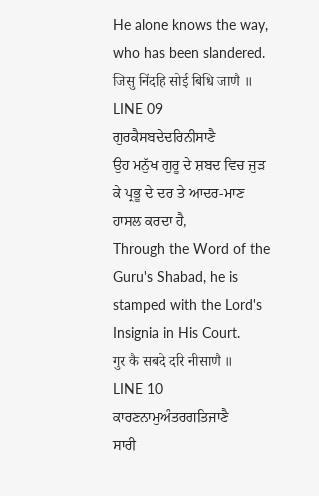He alone knows the way, who has been slandered.
जिसु निंदहि सोई बिधि जाणै ॥
LINE 09
ਗੁਰਕੈਸਬਦੇਦਰਿਨੀਸਾਣੈ
ਉਹ ਮਨੁੱਖ ਗੁਰੂ ਦੇ ਸ਼ਬਦ ਵਿਚ ਜੁੜ ਕੇ ਪ੍ਰਭੂ ਦੇ ਦਰ ਤੇ ਆਦਰ-ਮਾਣ ਹਾਸਲ ਕਰਦਾ ਹੈ,
Through the Word of the Guru's Shabad, he is stamped with the Lord's Insignia in His Court.
गुर कै सबदे दरि नीसाणै ॥
LINE 10
ਕਾਰਣਨਾਮੁਅੰਤਰਗਤਿਜਾਣੈ
ਸਾਰੀ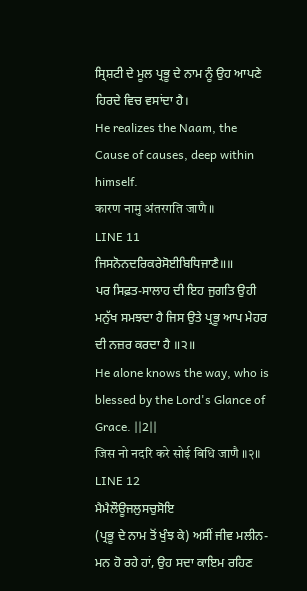ਸ੍ਰਿਸ਼ਟੀ ਦੇ ਮੂਲ ਪ੍ਰਭੂ ਦੇ ਨਾਮ ਨੂੰ ਉਹ ਆਪਣੇ ਹਿਰਦੇ ਵਿਚ ਵਸਾਂਦਾ ਹੈ।
He realizes the Naam, the Cause of causes, deep within himself.
कारण नामु अंतरगति जाणै ॥
LINE 11
ਜਿਸਨੋਨਦਰਿਕਰੇਸੋਈਬਿਧਿਜਾਣੈ॥॥
ਪਰ ਸਿਫ਼ਤ-ਸਾਲਾਹ ਦੀ ਇਹ ਜੁਗਤਿ ਉਹੀ ਮਨੁੱਖ ਸਮਝਦਾ ਹੈ ਜਿਸ ਉਤੇ ਪ੍ਰਭੂ ਆਪ ਮੇਹਰ ਦੀ ਨਜ਼ਰ ਕਰਦਾ ਹੈ ॥੨॥
He alone knows the way, who is blessed by the Lord's Glance of Grace. ||2||
जिस नो नदरि करे सोई बिधि जाणै ॥२॥
LINE 12
ਮੈਮੈਲੌਊਜਲੁਸਚੁਸੋਇ
(ਪ੍ਰਭੂ ਦੇ ਨਾਮ ਤੋਂ ਖੁੰਝ ਕੇ) ਅਸੀਂ ਜੀਵ ਮਲੀਨ-ਮਨ ਹੋ ਰਹੇ ਹਾਂ, ਉਹ ਸਦਾ ਕਾਇਮ ਰਹਿਣ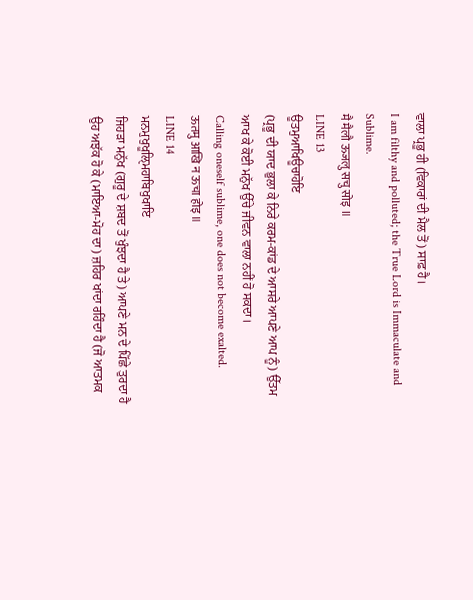ਵਾਲਾ ਪ੍ਰਭੂ ਹੀ (ਵਿਕਾਰਾਂ ਦੀ ਮੈਲ ਤੋਂ) ਸਾਫ਼ ਹੈ।
I am filthy and polluted; the True Lord is Immaculate and Sublime.
मै मैलौ ऊजलु सचु सोइ ॥
LINE 13
ਊਤਮੁਆਖਿਊਚਾਹੋਇ
(ਪ੍ਰਭੂ ਦੀ ਯਾਦ ਭੁਲਾ ਕੇ ਨਿਰੇ ਕਰਮ-ਕਾਂਡ ਦੇ ਆਸਰੇ ਆਪਣੇ ਆਪ ਨੂੰ) ਉੱਤਮ ਆਖ ਕੇ ਕੋਈ ਮਨੁੱਖ ਉੱਚੇ ਜੀਵਨ ਵਾਲਾ ਨਹੀਂ ਹੋ ਸਕਦਾ।
Calling oneself sublime, one does not become exalted.
ऊतमु आखि न ऊचा होइ ॥
LINE 14
ਮਨਮੁਖੁਖੂਲਿੑਮਹਾਬਿਖੁਖਾਇ
ਜਿਹੜਾ ਮਨੁੱਖ (ਗੁਰੂ ਦੇ ਸ਼ਬਦ ਤੋਂ ਖੁੰਝਦਾ ਹੈ ਤੇ) ਆਪਣੇ ਮਨ ਦੇ ਪਿੱਛੇ ਤੁਰਦਾ ਹੈ ਉਹ ਅਝੱਕ ਹੋ ਕੇ (ਮਾਇਆ-ਮੋਹ ਦਾ) ਜ਼ਹਿਰ ਖਾਂਦਾ ਰਹਿੰਦਾ ਹੈ (ਜੋ ਆਤਮਕ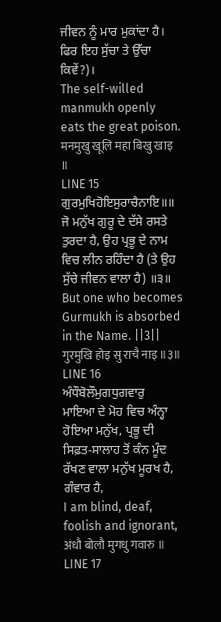ਜੀਵਨ ਨੂੰ ਮਾਰ ਮੁਕਾਂਦਾ ਹੈ। ਫਿਰ ਇਹ ਸੁੱਚਾ ਤੇ ਉੱਚਾ ਕਿਵੇਂ?)।
The self-willed manmukh openly eats the great poison.
मनमुखु खूलि महा बिखु खाइ ॥
LINE 15
ਗੁਰਮੁਖਿਹੋਇਸੁਰਾਚੈਨਾਇ॥॥
ਜੋ ਮਨੁੱਖ ਗੁਰੂ ਦੇ ਦੱਸੇ ਰਸਤੇ ਤੁਰਦਾ ਹੈ, ਉਹ ਪ੍ਰਭੂ ਦੇ ਨਾਮ ਵਿਚ ਲੀਨ ਰਹਿੰਦਾ ਹੈ (ਤੇ ਉਹ ਸੁੱਚੇ ਜੀਵਨ ਵਾਲਾ ਹੈ) ॥੩॥
But one who becomes Gurmukh is absorbed in the Name. ||3||
गुरमुखि होइ सु राचै नाइ ॥३॥
LINE 16
ਅੰਧੌਬੋਲੌਮੁਗਧੁਗਵਾਰੁ
ਮਾਇਆ ਦੇ ਮੋਹ ਵਿਚ ਅੰਨ੍ਹਾ ਹੋਇਆ ਮਨੁੱਖ, ਪ੍ਰਭੂ ਦੀ ਸਿਫ਼ਤ-ਸਾਲਾਹ ਤੋਂ ਕੰਨ ਮੂੰਦ ਰੱਖਣ ਵਾਲਾ ਮਨੁੱਖ ਮੂਰਖ ਹੈ, ਗੰਵਾਰ ਹੈ,
I am blind, deaf, foolish and ignorant,
अंधौ बोलौ मुगधु गवारु ॥
LINE 17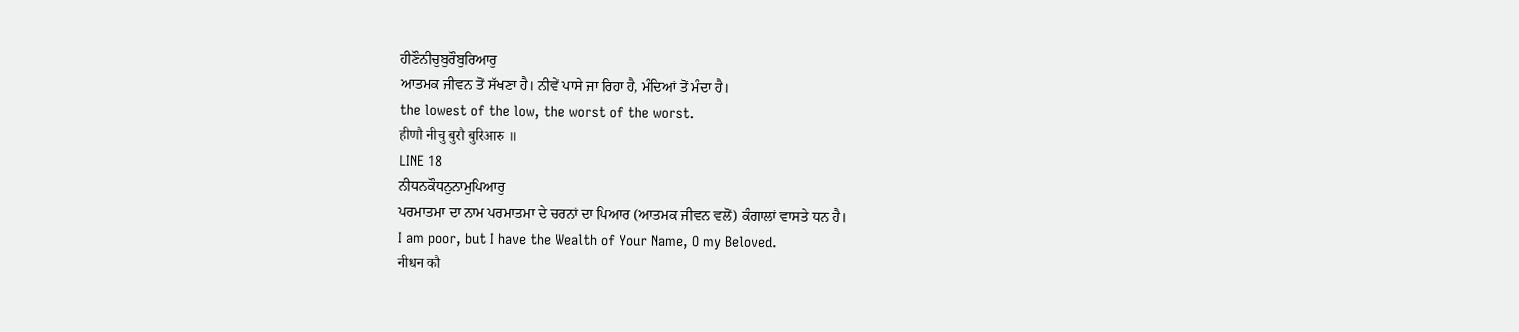ਹੀਣੌਨੀਚੁਬੁਰੌਬੁਰਿਆਰੁ
ਆਤਮਕ ਜੀਵਨ ਤੋਂ ਸੱਖਣਾ ਹੈ। ਨੀਵੇਂ ਪਾਸੇ ਜਾ ਰਿਹਾ ਹੈ, ਮੰਦਿਆਂ ਤੋਂ ਮੰਦਾ ਹੈ।
the lowest of the low, the worst of the worst.
हीणौ नीचु बुरौ बुरिआरु ॥
LINE 18
ਨੀਧਨਕੌਧਨੁਨਾਮੁਪਿਆਰੁ
ਪਰਮਾਤਮਾ ਦਾ ਨਾਮ ਪਰਮਾਤਮਾ ਦੇ ਚਰਨਾਂ ਦਾ ਪਿਆਰ (ਆਤਮਕ ਜੀਵਨ ਵਲੋਂ) ਕੰਗਾਲਾਂ ਵਾਸਤੇ ਧਨ ਹੈ।
I am poor, but I have the Wealth of Your Name, O my Beloved.
नीधन कौ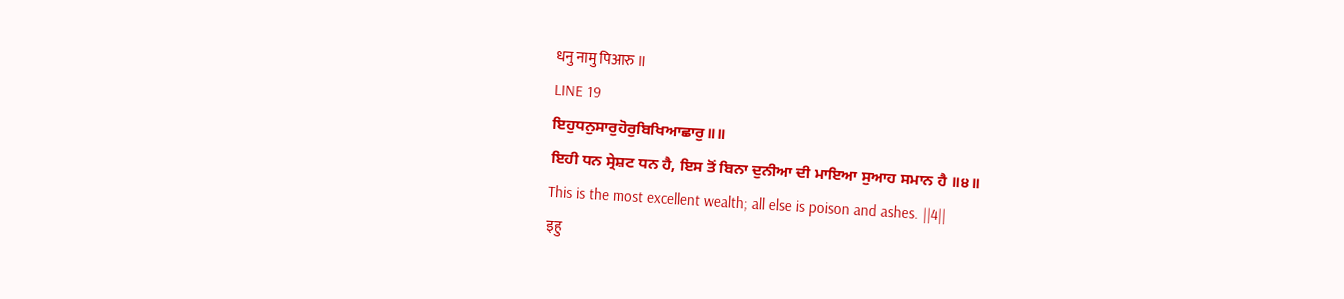धनु नामु पिआरु ॥
LINE 19
ਇਹੁਧਨੁਸਾਰੁਹੋਰੁਬਿਖਿਆਛਾਰੁ॥॥
ਇਹੀ ਧਨ ਸ੍ਰੇਸ਼ਟ ਧਨ ਹੈ, ਇਸ ਤੋਂ ਬਿਨਾ ਦੁਨੀਆ ਦੀ ਮਾਇਆ ਸੁਆਹ ਸਮਾਨ ਹੈ ॥੪॥
This is the most excellent wealth; all else is poison and ashes. ||4||
इहु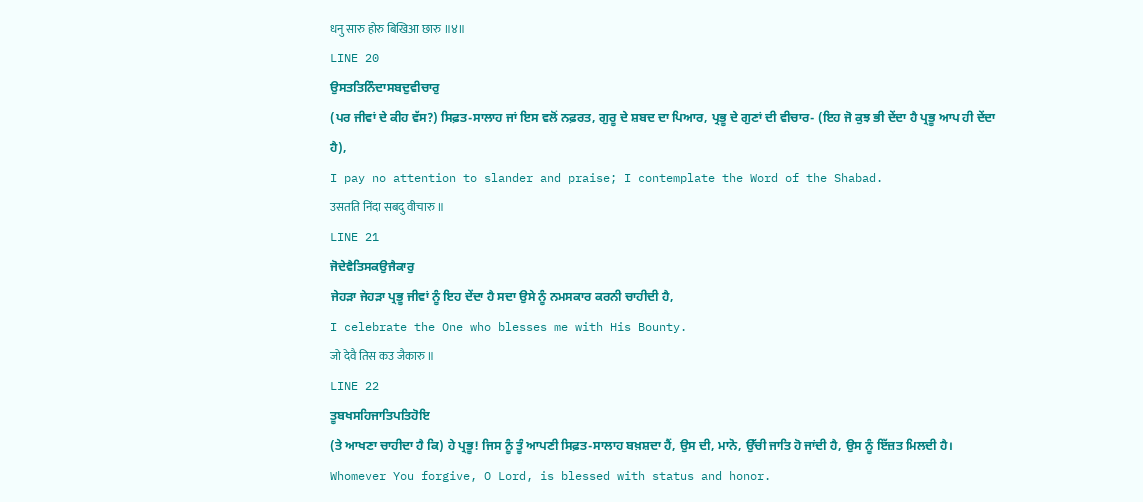धनु सारु होरु बिखिआ छारु ॥४॥
LINE 20
ਉਸਤਤਿਨਿੰਦਾਸਬਦੁਵੀਚਾਰੁ
(ਪਰ ਜੀਵਾਂ ਦੇ ਕੀਹ ਵੱਸ?) ਸਿਫ਼ਤ-ਸਾਲਾਹ ਜਾਂ ਇਸ ਵਲੋਂ ਨਫ਼ਰਤ, ਗੁਰੂ ਦੇ ਸ਼ਬਦ ਦਾ ਪਿਆਰ, ਪ੍ਰਭੂ ਦੇ ਗੁਣਾਂ ਦੀ ਵੀਚਾਰ- (ਇਹ ਜੋ ਕੁਝ ਭੀ ਦੇਂਦਾ ਹੈ ਪ੍ਰਭੂ ਆਪ ਹੀ ਦੇਂਦਾ ਹੈ),
I pay no attention to slander and praise; I contemplate the Word of the Shabad.
उसतति निंदा सबदु वीचारु ॥
LINE 21
ਜੋਦੇਵੈਤਿਸਕਉਜੈਕਾਰੁ
ਜੇਹੜਾ ਜੇਹੜਾ ਪ੍ਰਭੂ ਜੀਵਾਂ ਨੂੰ ਇਹ ਦੇਂਦਾ ਹੈ ਸਦਾ ਉਸੇ ਨੂੰ ਨਮਸਕਾਰ ਕਰਨੀ ਚਾਹੀਦੀ ਹੈ,
I celebrate the One who blesses me with His Bounty.
जो देवै तिस कउ जैकारु ॥
LINE 22
ਤੂਬਖਸਹਿਜਾਤਿਪਤਿਹੋਇ
(ਤੇ ਆਖਣਾ ਚਾਹੀਦਾ ਹੈ ਕਿ) ਹੇ ਪ੍ਰਭੂ! ਜਿਸ ਨੂੰ ਤੂੰ ਆਪਣੀ ਸਿਫ਼ਤ-ਸਾਲਾਹ ਬਖ਼ਸ਼ਦਾ ਹੈਂ, ਉਸ ਦੀ, ਮਾਨੋ, ਉੱਚੀ ਜਾਤਿ ਹੋ ਜਾਂਦੀ ਹੈ, ਉਸ ਨੂੰ ਇੱਜ਼ਤ ਮਿਲਦੀ ਹੈ।
Whomever You forgive, O Lord, is blessed with status and honor.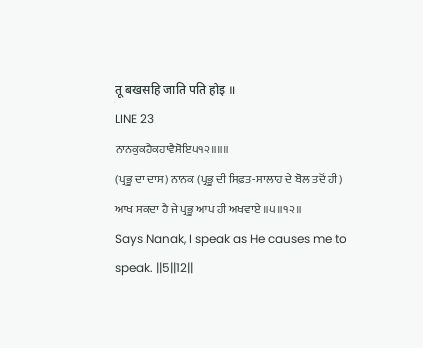तू बखसहि जाति पति होइ ॥
LINE 23
ਨਾਨਕੁਕਹੈਕਹਾਵੈਸੋਇ੫੧੨॥॥॥
(ਪ੍ਰਭੂ ਦਾ ਦਾਸ) ਨਾਨਕ (ਪ੍ਰਭੂ ਦੀ ਸਿਫ਼ਤ-ਸਾਲਾਹ ਦੇ ਬੋਲ ਤਦੋਂ ਹੀ) ਆਖ ਸਕਦਾ ਹੈ ਜੇ ਪ੍ਰਭੂ ਆਪ ਹੀ ਅਖਵਾਏ ॥੫॥੧੨॥
Says Nanak, I speak as He causes me to speak. ||5||12||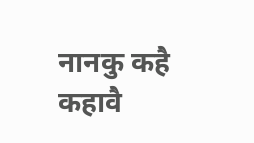नानकु कहै कहावै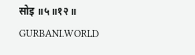सोइ ॥५॥१२॥
GURBANI.WORLD